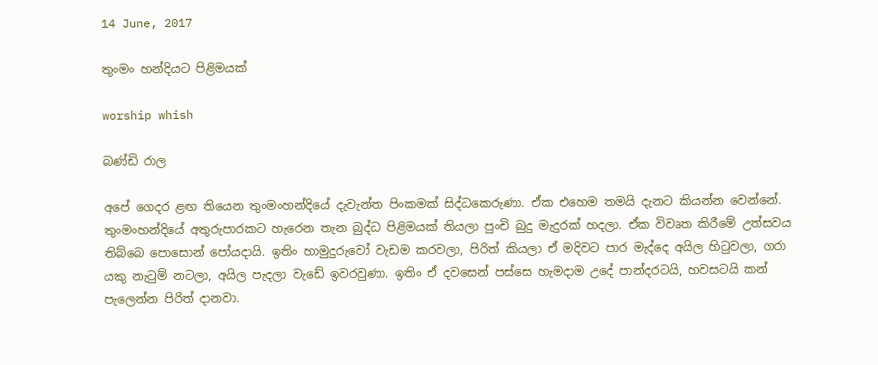14 June, 2017

තුංමං හන්දියට පිළිමයක්

worship whish

බණ්ඩි රාල

අපේ ගෙදර ළඟ තියෙන තුංමංහන්දියේ දැවැන්ත පිංකමක් සිද්ධකෙරුණා. ඒක එහෙම තමයි දැනට කියන්න වෙන්නේ. තුංමංහන්දියේ අතුරුපාරකට හැරෙන තැන බුද්ධ පිළිමයක් තියලා පුංචි බුදු මැදුරක් හදලා. ඒක විවෘත කිරීමේ උත්සවය තිබ්බෙ පොසොන් පෝයදායි. ඉතිං හාමුදුරුවෝ වැඩම කරවලා, පිරිත් කියලා ඒ මදිවට පාර මැද්දෙ අයිල හිටුවලා, ගරා යකු නැටුම් නටලා, අයිල පැදලා වැඩේ ඉවරවුණා. ඉතිං ඒ දවසෙන් පස්සෙ හැමදාම උදේ පාන්දරටයි, හවසටයි කන් පැලෙන්න පිරිත් දානවා.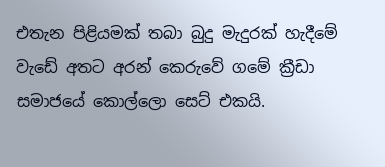එතැන පිළියමක් තබා බුදු මැදුරක් හැදීමේ වැඩේ අතට අරන් කෙරුවේ ගමේ ක්‍රීඩා සමාජයේ කොල්ලො සෙට් එකයි.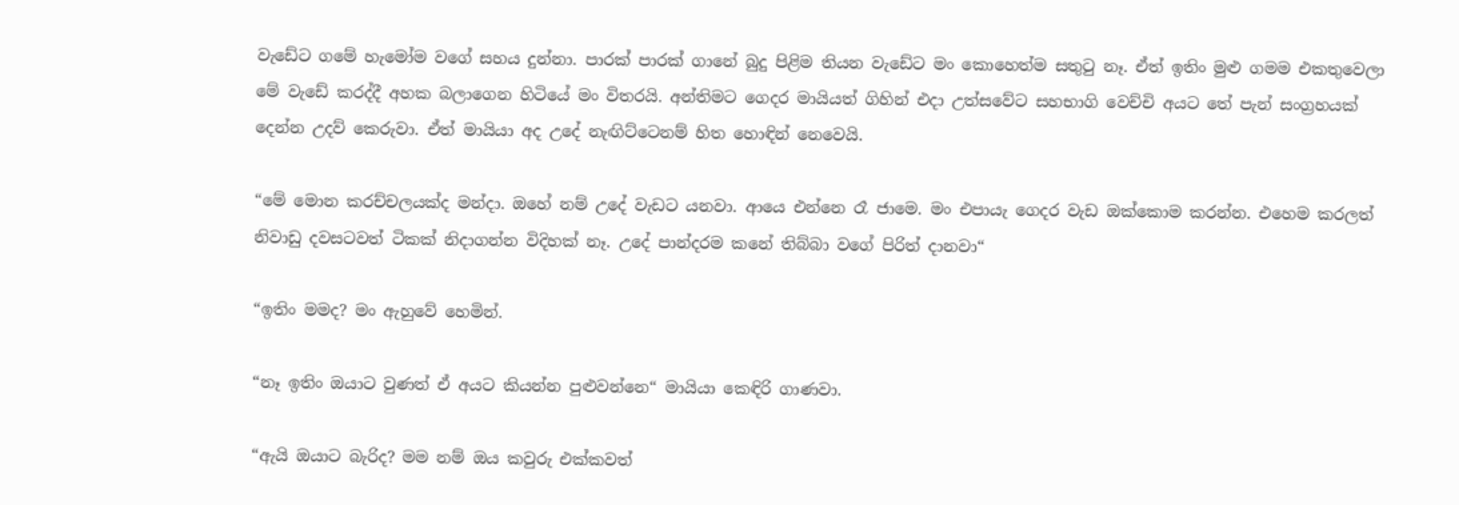වැඩේට ගමේ හැමෝම වගේ සහය දුන්නා. පාරක් පාරක් ගානේ බුදු පිළිම තියන වැඩේට මං කොහෙත්ම සතුටු නෑ. ඒත් ඉතිං මුළු ගමම එකතුවෙලා මේ වැඩේ කරද්දී අහක බලාගෙන හිටියේ මං විතරයි. අන්තිමට ගෙදර මායියත් ගිහින් එදා උත්සවේට සහභාගි වෙච්චි අයට තේ පැන් සංග්‍රහයක් දෙන්න උදව් කෙරුවා. ඒත් මායියා අද උදේ නැඟිට්ටෙනම් හිත හොඳින් නෙවෙයි.

“මේ මොන කරච්චලයක්ද මන්දා. ඔහේ නම් උදේ වැඩට යනවා. ආයෙ එන්නෙ රෑ ජාමෙ. මං එපායැ ගෙදර වැඩ ඔක්කොම කරන්න. එහෙම කරලත් නිවාඩු දවසටවත් ටිකක් නිදාගන්න විදිහක් නෑ. උදේ පාන්දරම කනේ තිබ්බා වගේ පිරිත් දානවා“

“ඉතිං මමද? මං ඇහුවේ හෙමින්.

“නෑ ඉතිං ඔයාට වුණත් ඒ අයට කියන්න පුළුවන්නෙ“ මායියා කෙඳිරි ගාණවා.

“ඇයි ඔයාට බැරිද? මම නම් ඔය කවුරු එක්කවත්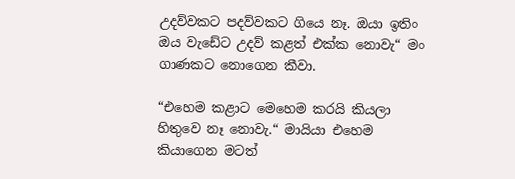උදව්වකට පදව්වකට ගියෙ නෑ. ඔයා ඉතිං ඔය වැඩේට උදව් කළත් එක්ක නොවැ“ මං ගාණකට නොගෙන කීවා.

“එහෙම කළාට මෙහෙම කරයි කියලා හිතුවෙ නෑ නොවැ.“ මායියා එහෙම කියාගෙන මටත්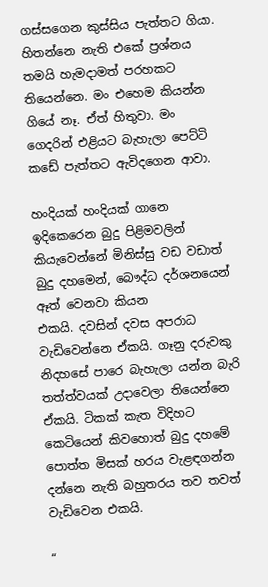ගස්සගෙන කුස්සිය පැත්තට ගියා. හිතන්නෙ නැති එකේ ප්‍රශ්නය තමයි හැමදාමත් පරහකට තියෙන්නෙ. මං එහෙම කියන්න ගියේ නෑ. ඒත් හිතුවා. මං ගෙදරින් එළියට බැහැලා පෙට්ටි කඩේ පැත්තට ඇවිදගෙන ආවා.

හංදියක් හංදියක් ගානෙ ඉදිකෙරෙන බුදු පිළිමවලින් කියැවෙන්නේ මිනිස්සු වඩ වඩාත් බුදු දහමෙන්, බෞද්ධ දර්ශනයෙන් ඈත් වෙනවා කියන
එකයි. දවසින් දවස අපරාධ වැඩිවෙන්නෙ ඒකයි. ගෑනු දරුවකු නිදහසේ පාරෙ බැහැලා යන්න බැරි තත්ත්වයක් උදාවෙලා තියෙන්නෙ ඒකයි. ටිකක් කැත විදිහට කෙටියෙන් කිවහොත් බුදු දහමේ පොත්ත මිසක් හරය වැළඳගන්න දන්නෙ නැති බහුතරය තව තවත් වැඩිවෙන එකයි.

“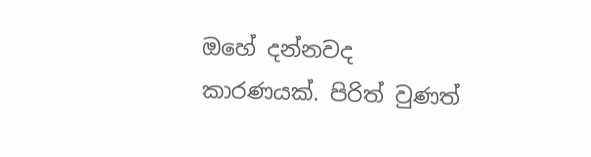ඔහේ දන්නවද කාරණයක්. පිරිත් වුණත්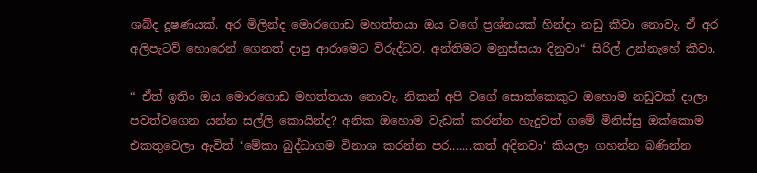ශබ්ද දූෂණයක්. අර මිලින්ද මොරගොඩ මහත්තයා ඔය වගේ ප්‍රශ්නයක් හින්දා නඩු කීවා නොවැ. ඒ අර අලිපැටව් හොරෙන් ගෙනත් දාපු ආරාමෙට විරුද්ධව. අන්තිමට මනුස්සයා දිනුවා“ සිරිල් උන්නැහේ කීවා.

“ ඒත් ඉතිං ඔය මොරගොඩ මහත්තයා නොවැ. නිකන් අපි වගේ සොක්කෙකුට ඔහොම නඩුවක් දාලා පවත්වගෙන යන්න සල්ලි කොයින්ද? අනික ඔහොම වැඩක් කරන්න හැදුවත් ගමේ මිනිස්සු ඔක්කොම එකතුවෙලා ඇවිත් ‘මේකා බුද්ධාගම විනාශ කරන්න පර.......කත් අදිනවා‘ කියලා ගහන්න බණින්න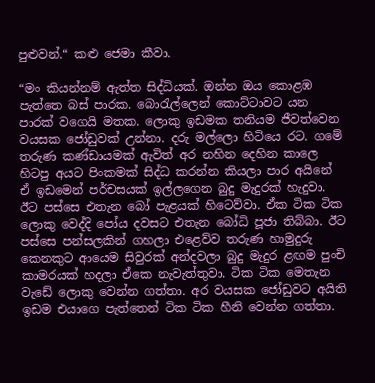පුළුවන්.“ කළු ජෙමා කීවා.

“මං කියන්නම් ඇත්ත සිද්ධියක්. ඔන්න ඔය කොළඹ පැත්තෙ බස් පාරක. බොරැල්ලෙන් කොට්ටාවට යන පාරක් වගෙයි මතක. ලොකු ඉඩමක තනියම ජීවත්වෙන වයසක ජෝඩුවක් උන්නා. දරු මල්ලො හිටියෙ රට. ගමේ තරුණ කණ්ඩායමක් ඇවිත් අර නහින දෙහින කාලෙ හිටපු අයට පිංකමක් සිද්ධ කරන්න කියලා පාර අයිනේ ඒ ඉඩමෙන් පර්චසයක් ඉල්ලගෙන බුදු මැදුරක් හැදුවා. ඊට පස්සෙ එතැන බෝ පැළයක් හිටෙව්වා. ඒක ටික ටික ලොකු වෙද්දි පෝය දවසට එතැන බෝධි පූජා තිබ්බා. ඊට පස්සෙ පන්සලකින් ගහලා එළෙව්ව තරුණ හාමුදුරු කෙනකුට ආයෙම සිවුරක් අන්දවලා බුදු මැදුර ළඟම පුංචි කාමරයක් හදලා ඒකෙ නැවැත්තුවා. ටික ටික මෙතැන වැඩේ ලොකු වෙන්න ගත්තා. අර වයසක ජෝඩුවට අයිති ඉඩම එයාගෙ පැත්තෙන් ටික ටික හීනි වෙන්න ගත්තා.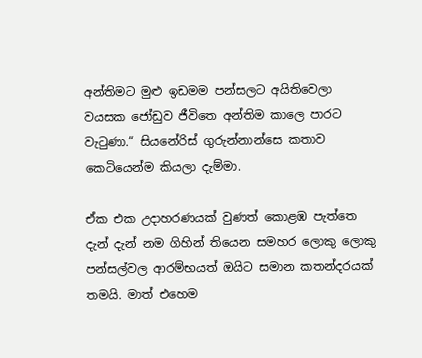අන්තිමට මුළු ඉඩමම පන්සලට අයිතිවෙලා වයසක ජෝඩුව ජීවිතෙ අන්තිම කාලෙ පාරට වැටුණා.“ සියනේරිස් ගුරුන්නාන්සෙ කතාව කෙටියෙන්ම කියලා දැම්මා.

ඒක එක උදාහරණයක් වුණත් කොළඹ පැත්තෙ දැන් දැන් නම ගිහින් තියෙන සමහර ලොකු ලොකු පන්සල්වල ආරම්භයත් ඔයිට සමාන කතන්දරයක් තමයි. මාත් එහෙම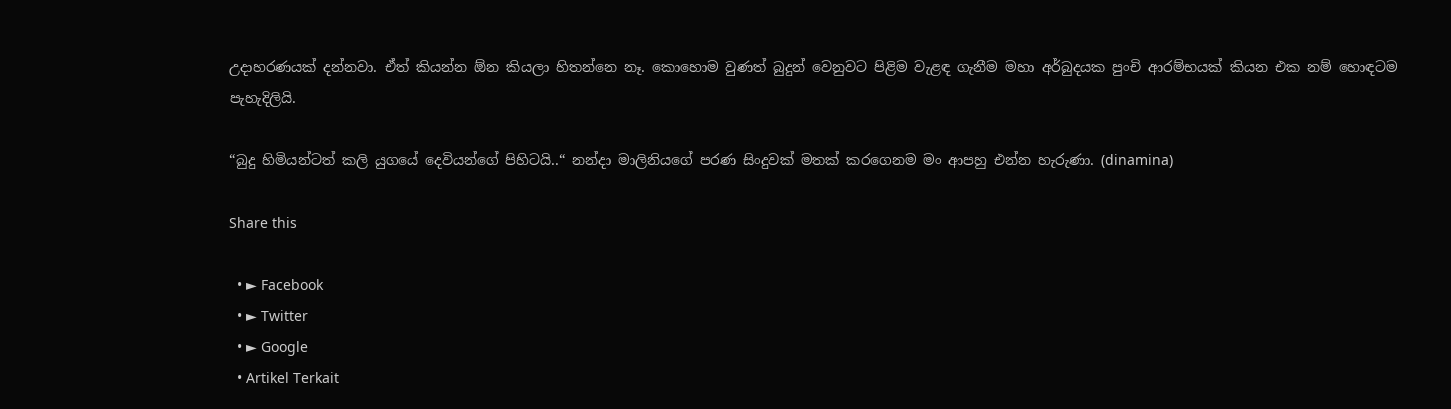උදාහරණයක් දන්නවා. ඒත් කියන්න ඕන කියලා හිතන්නෙ නෑ. කොහොම වුණත් බුදුන් වෙනුවට පිළිම වැළඳ ගැනීම මහා අර්බුදයක පුංචි ආරම්භයක් කියන එක නම් හොඳටම පැහැදිලියි.

“බුදු හිමියන්ටත් කලි යුගයේ දෙවියන්ගේ පිහිටයි..“ නන්දා මාලිනියගේ පරණ සිංදුවක් මතක් කරගෙනම මං ආපහු එන්න හැරුණා. (dinamina)

Share this

  • ► Facebook
  • ► Twitter
  • ► Google
  • Artikel Terkait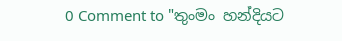0 Comment to "තුංමං හන්දියට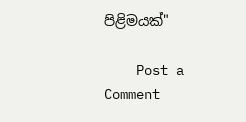පිළිමයක්"

    Post a Comment